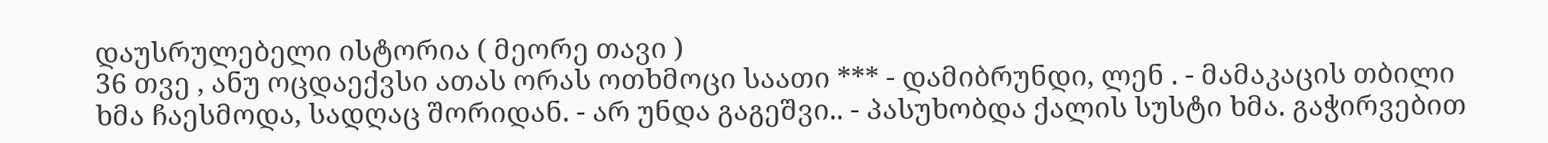დაუსრულებელი ისტორია ( მეორე თავი )
36 თვე , ანუ ოცდაექვსი ათას ორას ოთხმოცი საათი *** - დამიბრუნდი, ლენ . - მამაკაცის თბილი ხმა ჩაესმოდა, სადღაც შორიდან. - არ უნდა გაგეშვი.. - პასუხობდა ქალის სუსტი ხმა. გაჭირვებით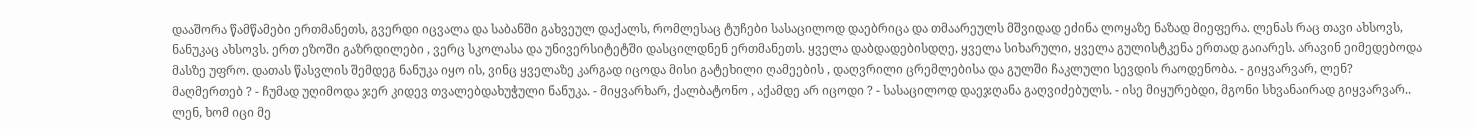დააშორა წამწამები ერთმანეთს, გვერდი იცვალა და საბანში გახვეულ დაქალს, რომლესაც ტუჩები სასაცილოდ დაებრიცა და თმაარეულს მშვიდად ეძინა ლოყაზე ნაზად მიეფერა. ლენას რაც თავი ახსოვს, ნანუკაც ახსოვს. ერთ ეზოში გაზრდილები , ვერც სკოლასა და უნივერსიტეტში დასცილდნენ ერთმანეთს. ყველა დაბდადებისდღე, ყველა სიხარული, ყველა გულისტკენა ერთად გაიარეს. არავინ ეიმედებოდა მასზე უფრო. დათას წასვლის შემდეგ ნანუკა იყო ის, ვინც ყველაზე კარგად იცოდა მისი გატეხილი ღამეების , დაღვრილი ცრემლებისა და გულში ჩაკლული სევდის რაოდენობა. - გიყვარვარ, ლენ? მაღმერთებ ? - ჩუმად უღიმოდა ჯერ კიდევ თვალებდახუჭული ნანუკა. - მიყვარხარ, ქალბატონო , აქამდე არ იცოდი ? - სასაცილოდ დაეჯღანა გაღვიძებულს. - ისე მიყურებდი, მგონი სხვანაირად გიყვარვარ.. ლენ, ხომ იცი მე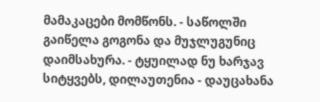მამაკაცები მომწონს. - საწოლში გაიწელა გოგონა და მუჯლუგუნიც დაიმსახურა. - ტყუილად ნუ ხარჯავ სიტყვებს, დილაუთენია - დაუცახანა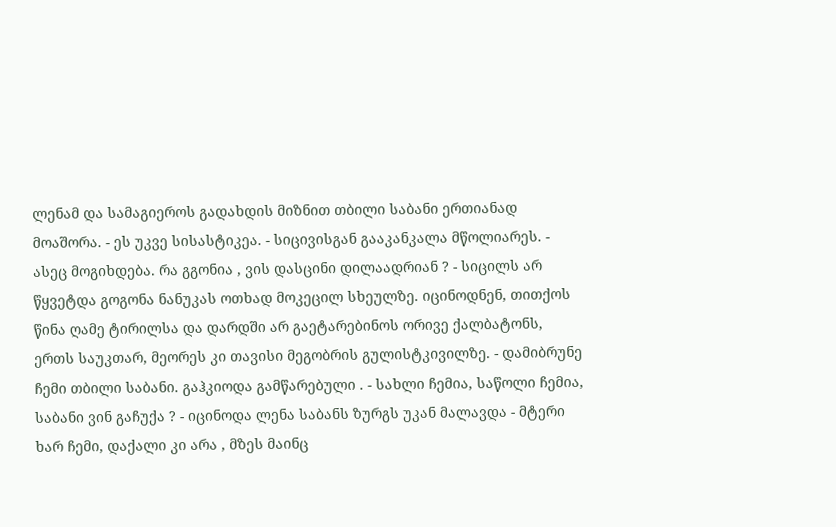ლენამ და სამაგიეროს გადახდის მიზნით თბილი საბანი ერთიანად მოაშორა. - ეს უკვე სისასტიკეა. - სიცივისგან გააკანკალა მწოლიარეს. - ასეც მოგიხდება. რა გგონია , ვის დასცინი დილაადრიან ? - სიცილს არ წყვეტდა გოგონა ნანუკას ოთხად მოკეცილ სხეულზე. იცინოდნენ, თითქოს წინა ღამე ტირილსა და დარდში არ გაეტარებინოს ორივე ქალბატონს, ერთს საუკთარ, მეორეს კი თავისი მეგობრის გულისტკივილზე. - დამიბრუნე ჩემი თბილი საბანი. გაჰკიოდა გამწარებული . - სახლი ჩემია, საწოლი ჩემია, საბანი ვინ გაჩუქა ? - იცინოდა ლენა საბანს ზურგს უკან მალავდა - მტერი ხარ ჩემი, დაქალი კი არა , მზეს მაინც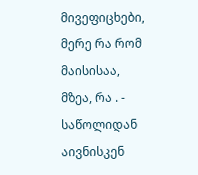მივეფიცხები, მერე რა რომ მაისისაა, მზეა, რა . - საწოლიდან აივნისკენ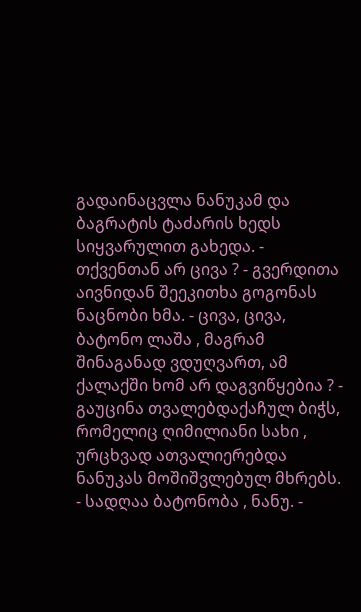გადაინაცვლა ნანუკამ და ბაგრატის ტაძარის ხედს სიყვარულით გახედა. - თქვენთან არ ცივა ? - გვერდითა აივნიდან შეეკითხა გოგონას ნაცნობი ხმა. - ცივა, ცივა, ბატონო ლაშა , მაგრამ შინაგანად ვდუღვართ, ამ ქალაქში ხომ არ დაგვიწყებია ? - გაუცინა თვალებდაქაჩულ ბიჭს, რომელიც ღიმილიანი სახი , ურცხვად ათვალიერებდა ნანუკას მოშიშვლებულ მხრებს. - სადღაა ბატონობა , ნანუ. -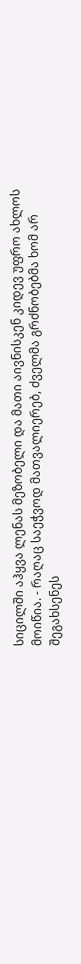სიცილში აჰყვა ლენას მეზობელი და მათი აივნისკენ კიდევ უფრო ახლოს მოიწია. - რაღაც საეჭვოდ მათვალიერებ, ძველმა გრძნობებმა ხომ არ შეგახსენეს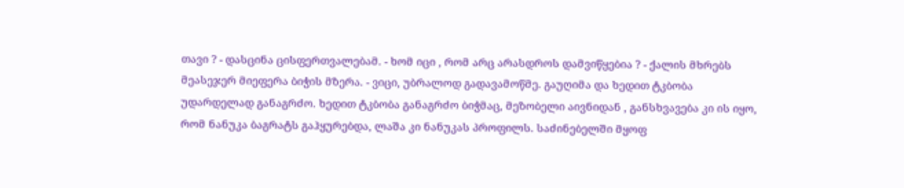თავი ? - დასცინა ცისფერთვალებამ. - ხომ იცი , რომ არც არასდროს დამვიწყებია ? - ქალის მხრებს მეასეჯერ მიეფერა ბიჭის მზერა. - ვიცი, უბრალოდ გადავამოწმე. გაუღიმა და ხედით ტკბობა უდარდელად განაგრძო. ხედით ტკბობა განაგრძო ბიჭმაც, მეზობელი აივნიდან , განსხვავება კი ის იყო, რომ ნანუკა ბაგრატს გაჰყურებდა, ლაშა კი ნანუკას პროფილს. საძინებელში მყოფ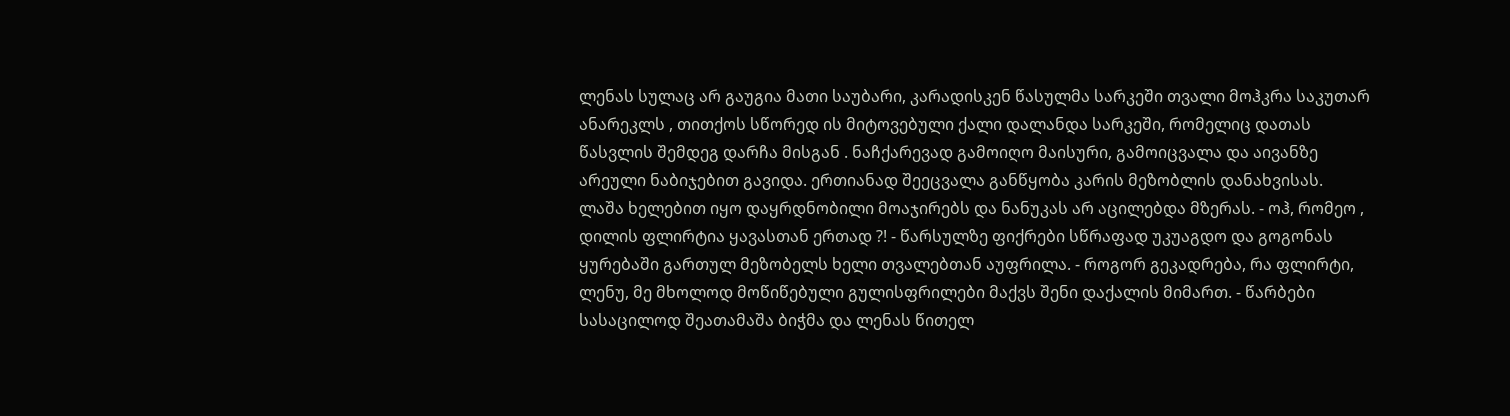ლენას სულაც არ გაუგია მათი საუბარი, კარადისკენ წასულმა სარკეში თვალი მოჰკრა საკუთარ ანარეკლს , თითქოს სწორედ ის მიტოვებული ქალი დალანდა სარკეში, რომელიც დათას წასვლის შემდეგ დარჩა მისგან . ნაჩქარევად გამოიღო მაისური, გამოიცვალა და აივანზე არეული ნაბიჯებით გავიდა. ერთიანად შეეცვალა განწყობა კარის მეზობლის დანახვისას. ლაშა ხელებით იყო დაყრდნობილი მოაჯირებს და ნანუკას არ აცილებდა მზერას. - ოჰ, რომეო , დილის ფლირტია ყავასთან ერთად ?! - წარსულზე ფიქრები სწრაფად უკუაგდო და გოგონას ყურებაში გართულ მეზობელს ხელი თვალებთან აუფრილა. - როგორ გეკადრება, რა ფლირტი, ლენუ, მე მხოლოდ მოწიწებული გულისფრილები მაქვს შენი დაქალის მიმართ. - წარბები სასაცილოდ შეათამაშა ბიჭმა და ლენას წითელ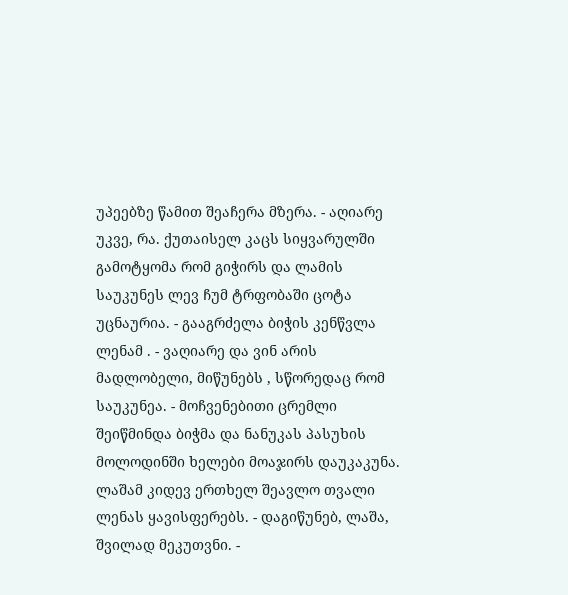უპეებზე წამით შეაჩერა მზერა. - აღიარე უკვე, რა. ქუთაისელ კაცს სიყვარულში გამოტყომა რომ გიჭირს და ლამის საუკუნეს ლევ ჩუმ ტრფობაში ცოტა უცნაურია. - გააგრძელა ბიჭის კენწვლა ლენამ . - ვაღიარე და ვინ არის მადლობელი, მიწუნებს , სწორედაც რომ საუკუნეა. - მოჩვენებითი ცრემლი შეიწმინდა ბიჭმა და ნანუკას პასუხის მოლოდინში ხელები მოაჯირს დაუკაკუნა. ლაშამ კიდევ ერთხელ შეავლო თვალი ლენას ყავისფერებს. - დაგიწუნებ, ლაშა, შვილად მეკუთვნი. -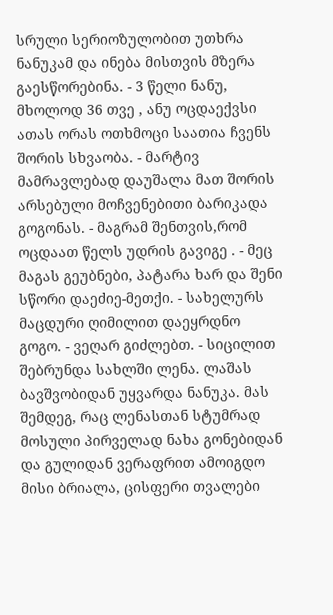სრული სერიოზულობით უთხრა ნანუკამ და ინება მისთვის მზერა გაესწორებინა. - 3 წელი ნანუ, მხოლოდ 36 თვე , ანუ ოცდაექვსი ათას ორას ოთხმოცი საათია ჩვენს შორის სხვაობა. - მარტივ მამრავლებად დაუშალა მათ შორის არსებული მოჩვენებითი ბარიკადა გოგონას. - მაგრამ შენთვის,რომ ოცდაათ წელს უდრის გავიგე . - მეც მაგას გეუბნები, პატარა ხარ და შენი სწორი დაეძიე-მეთქი. - სახელურს მაცდური ღიმილით დაეყრდნო გოგო. - ვეღარ გიძლებთ. - სიცილით შებრუნდა სახლში ლენა. ლაშას ბავშვობიდან უყვარდა ნანუკა. მას შემდეგ, რაც ლენასთან სტუმრად მოსული პირველად ნახა გონებიდან და გულიდან ვერაფრით ამოიგდო მისი ბრიალა, ცისფერი თვალები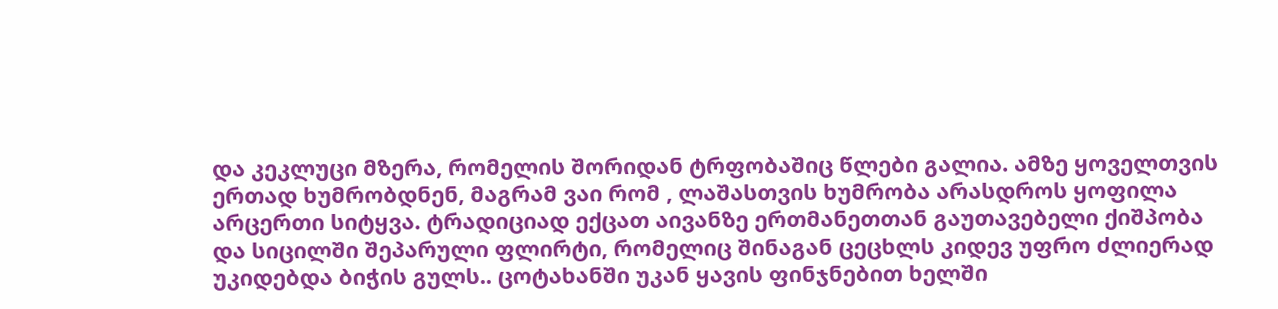და კეკლუცი მზერა, რომელის შორიდან ტრფობაშიც წლები გალია. ამზე ყოველთვის ერთად ხუმრობდნენ, მაგრამ ვაი რომ , ლაშასთვის ხუმრობა არასდროს ყოფილა არცერთი სიტყვა. ტრადიციად ექცათ აივანზე ერთმანეთთან გაუთავებელი ქიშპობა და სიცილში შეპარული ფლირტი, რომელიც შინაგან ცეცხლს კიდევ უფრო ძლიერად უკიდებდა ბიჭის გულს.. ცოტახანში უკან ყავის ფინჯნებით ხელში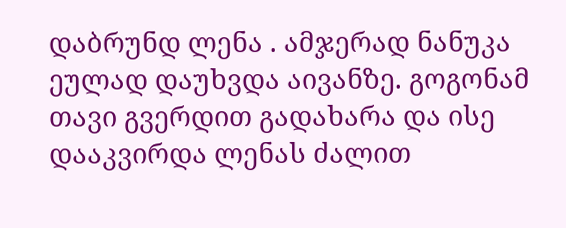დაბრუნდ ლენა . ამჯერად ნანუკა ეულად დაუხვდა აივანზე. გოგონამ თავი გვერდით გადახარა და ისე დააკვირდა ლენას ძალით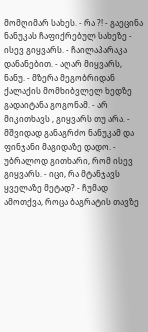მომღიმარ სახეს. - რა ?! - გაეცინა ნანუკას ჩაფიქრებულ სახეზე - ისევ გიყვარს. - ჩაილაპარაკა დანანებით. - აღარ მიყვარს, ნანუ. - მზერა მეგობრიდან ქალაქის მომხიბვლელ ხედზე გადაიტანა გოგონამ. - არ მიკითხავს , გიყვარს თუ არა. - მშვიდად განაგრძო ნანუკამ და ფინჯანი მაგიდაზე დადო. - უბრალოდ გითხარი, რომ ისევ გიყვარს. - იცი, რა მტანჯავს ყველაზე მეტად? - ჩუმად ამოთქვა, როცა ბაგრატის თავზე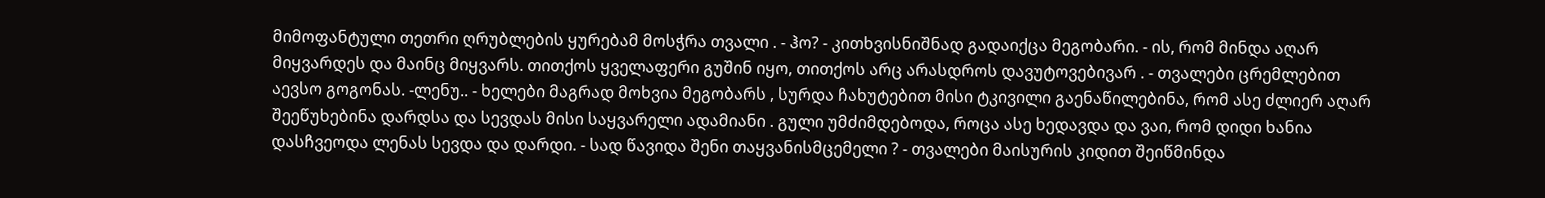მიმოფანტული თეთრი ღრუბლების ყურებამ მოსჭრა თვალი . - ჰო? - კითხვისნიშნად გადაიქცა მეგობარი. - ის, რომ მინდა აღარ მიყვარდეს და მაინც მიყვარს. თითქოს ყველაფერი გუშინ იყო, თითქოს არც არასდროს დავუტოვებივარ . - თვალები ცრემლებით აევსო გოგონას. -ლენუ.. - ხელები მაგრად მოხვია მეგობარს , სურდა ჩახუტებით მისი ტკივილი გაენაწილებინა, რომ ასე ძლიერ აღარ შეეწუხებინა დარდსა და სევდას მისი საყვარელი ადამიანი . გული უმძიმდებოდა, როცა ასე ხედავდა და ვაი, რომ დიდი ხანია დასჩვეოდა ლენას სევდა და დარდი. - სად წავიდა შენი თაყვანისმცემელი ? - თვალები მაისურის კიდით შეიწმინდა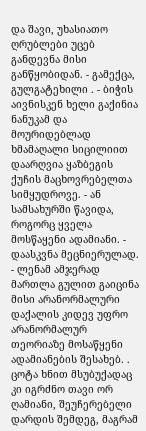და შავი, უხასიათო ღრუბლები უცებ განდევნა მისი განწყობიდან. - გამექცა, გულგატეხილი . - ბიჭის აივნისკენ ხელი გაქინია ნანუკამ და მოურიდებლად ხმამაღალი სიცილიით დაარღვია ყაზბეგის ქუჩის მაცხოვრებელთა სიმყუდროვე. - ან სამსახურში წავიდა, როგორც ყველა მოსწაყენი ადამიანი. - დაასკვნა მეცნიერულად. - ლენამ ამჯერად მართლა გულით გაიცინა მისი არანორმალური დაქალის კიდევ უფრო არანორმალურ თეორიაზე მოსაწყენი ადამიანების შესახებ. . ცოტა ხნით მსუბუქადაც კი იგრძნო თავი ორ ღამიანი, შეუჩერებელი დარდის შემდეგ, მაგრამ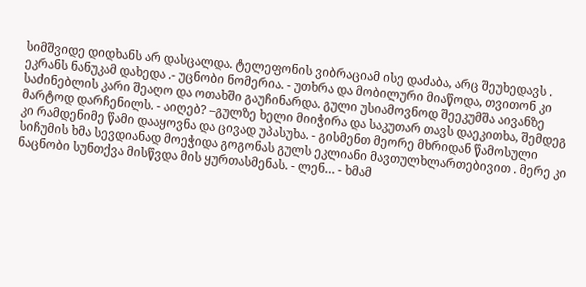სიმშვიდე დიდხანს არ დასცალდა. ტელეფონის ვიბრაციამ ისე დაძაბა, არც შეუხედავს . ეკრანს ნანუკამ დახედა .- უცნობი ნომერია. - უთხრა და მობილური მიაწოდა, თვითონ კი საძინებლის კარი შეაღო და ოთახში გაუჩინარდა. გული უსიამოვნოდ შეეკუმშა აივანზე მარტოდ დარჩენილს. - აიღებ? –გულზე ხელი მიიჭირა და საკუთარ თავს დაეკითხა, შემდეგ კი რამდენიმე წამი დააყოვნა და ცივად უპასუხა. - გისმენთ მეორე მხრიდან წამოსული სიჩუმის ხმა სევდიანად მოეჭიდა გოგონას გულს ეკლიანი მავთულხლართებივით . მერე კი ნაცნობი სუნთქვა მისწვდა მის ყურთასმენას. - ლენ… - ხმამ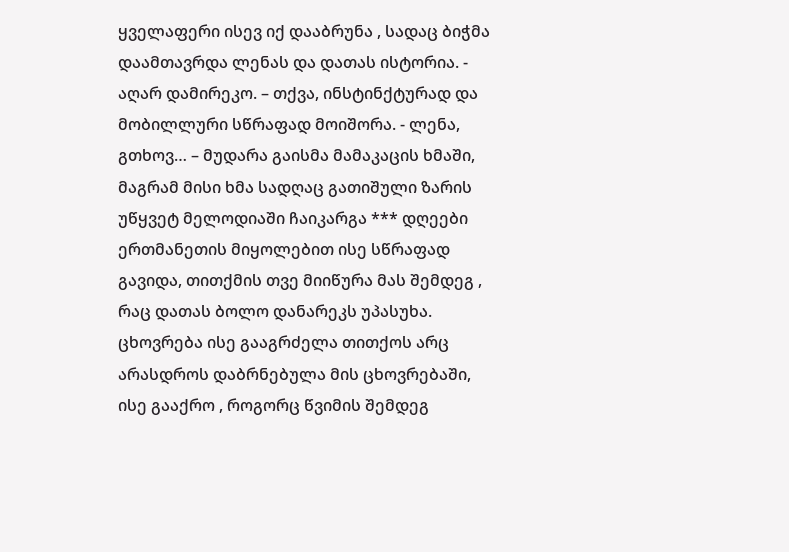ყველაფერი ისევ იქ დააბრუნა , სადაც ბიჭმა დაამთავრდა ლენას და დათას ისტორია. - აღარ დამირეკო. – თქვა, ინსტინქტურად და მობილლური სწრაფად მოიშორა. - ლენა, გთხოვ… – მუდარა გაისმა მამაკაცის ხმაში, მაგრამ მისი ხმა სადღაც გათიშული ზარის უწყვეტ მელოდიაში ჩაიკარგა *** დღეები ერთმანეთის მიყოლებით ისე სწრაფად გავიდა, თითქმის თვე მიიწურა მას შემდეგ , რაც დათას ბოლო დანარეკს უპასუხა. ცხოვრება ისე გააგრძელა თითქოს არც არასდროს დაბრნებულა მის ცხოვრებაში, ისე გააქრო , როგორც წვიმის შემდეგ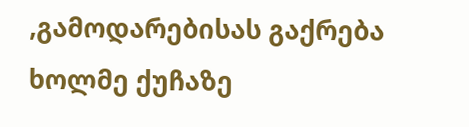,გამოდარებისას გაქრება ხოლმე ქუჩაზე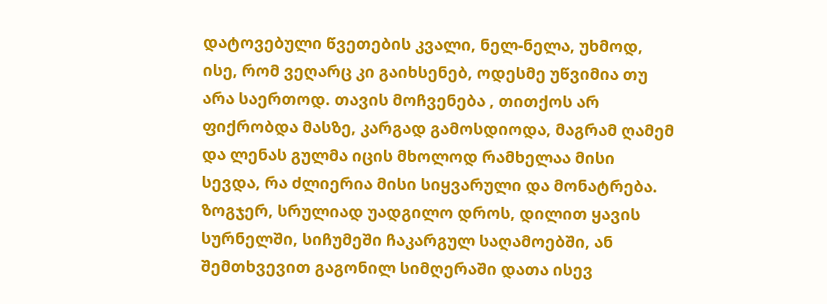დატოვებული წვეთების კვალი, ნელ-ნელა, უხმოდ, ისე, რომ ვეღარც კი გაიხსენებ, ოდესმე უწვიმია თუ არა საერთოდ. თავის მოჩვენება , თითქოს არ ფიქრობდა მასზე, კარგად გამოსდიოდა, მაგრამ ღამემ და ლენას გულმა იცის მხოლოდ რამხელაა მისი სევდა, რა ძლიერია მისი სიყვარული და მონატრება. ზოგჯერ, სრულიად უადგილო დროს, დილით ყავის სურნელში, სიჩუმეში ჩაკარგულ საღამოებში, ან შემთხვევით გაგონილ სიმღერაში დათა ისევ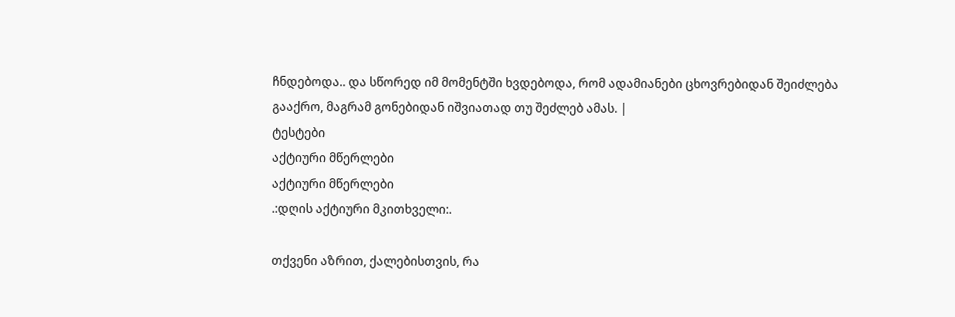ჩნდებოდა.. და სწორედ იმ მომენტში ხვდებოდა, რომ ადამიანები ცხოვრებიდან შეიძლება გააქრო, მაგრამ გონებიდან იშვიათად თუ შეძლებ ამას. |
ტესტები
აქტიური მწერლები
აქტიური მწერლები
.:დღის აქტიური მკითხველი:.

თქვენი აზრით, ქალებისთვის, რა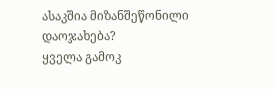ასაკშია მიზანშეწონილი დაოჯახება?
ყველა გამოკ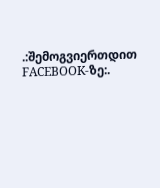.:შემოგვიერთდით FACEBOOK-ზე:.